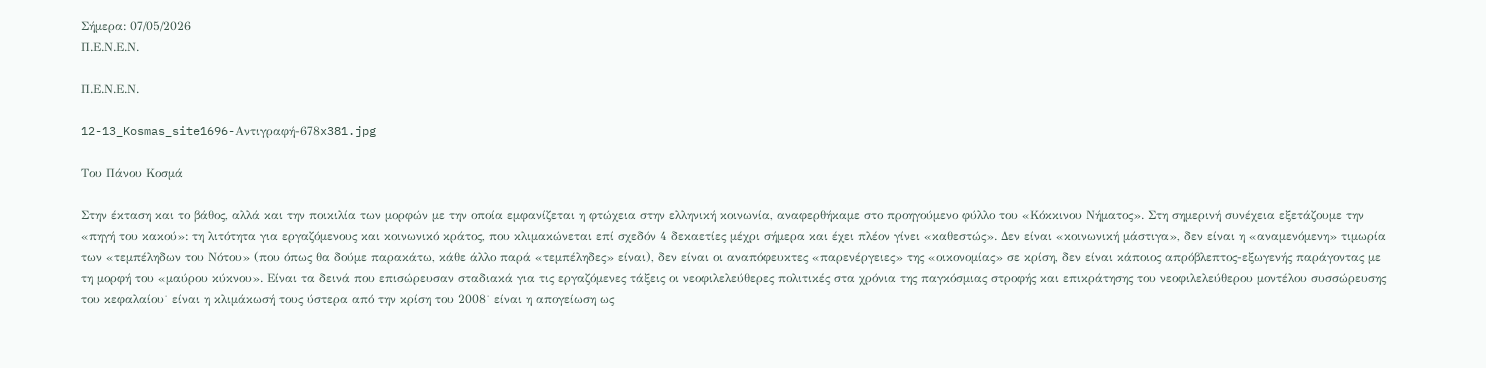Σήμερα: 07/05/2026
Π.Ε.Ν.Ε.Ν.

Π.Ε.Ν.Ε.Ν.

12-13_Kosmas_site1696-Αντιγραφή-678x381.jpg

Του Πάνου Κοσμά

Στην έκταση και το βάθος, αλλά και την ποικιλία των μορφών με την οποία εμφανίζεται η φτώχεια στην ελληνική κοινωνία, αναφερθήκαμε στο προηγούμενο φύλλο του «Κόκκινου Νήματος». Στη σημερινή συνέχεια εξετάζουμε την «πηγή του κακού»: τη λιτότητα για εργαζόμενους και κοινωνικό κράτος, που κλιμακώνεται επί σχεδόν 4 δεκαετίες μέχρι σήμερα και έχει πλέον γίνει «καθεστώς». Δεν είναι «κοινωνική μάστιγα», δεν είναι η «αναμενόμενη» τιμωρία των «τεμπέληδων του Νότου» (που όπως θα δούμε παρακάτω, κάθε άλλο παρά «τεμπέληδες» είναι), δεν είναι οι αναπόφευκτες «παρενέργειες» της «οικονομίας» σε κρίση, δεν είναι κάποιος απρόβλεπτος-εξωγενής παράγοντας με τη μορφή του «μαύρου κύκνου». Είναι τα δεινά που επισώρευσαν σταδιακά για τις εργαζόμενες τάξεις οι νεοφιλελεύθερες πολιτικές στα χρόνια της παγκόσμιας στροφής και επικράτησης του νεοφιλελεύθερου μοντέλου συσσώρευσης του κεφαλαίου˙ είναι η κλιμάκωσή τους ύστερα από την κρίση του 2008˙ είναι η απογείωση ως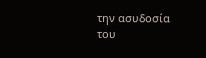την ασυδοσία του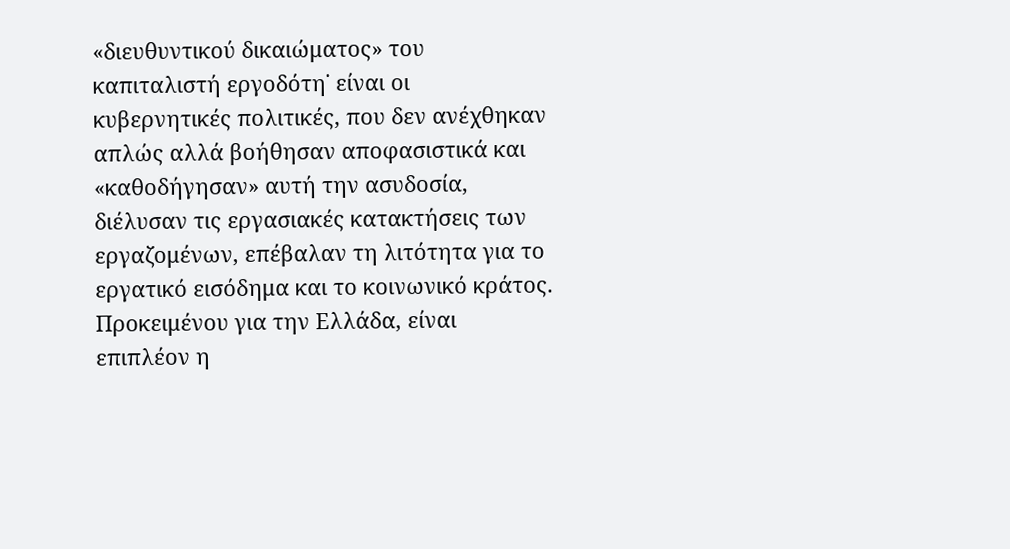«διευθυντικού δικαιώματος» του καπιταλιστή εργοδότη˙ είναι οι κυβερνητικές πολιτικές, που δεν ανέχθηκαν απλώς αλλά βοήθησαν αποφασιστικά και «καθοδήγησαν» αυτή την ασυδοσία, διέλυσαν τις εργασιακές κατακτήσεις των εργαζομένων, επέβαλαν τη λιτότητα για το εργατικό εισόδημα και το κοινωνικό κράτος. Προκειμένου για την Ελλάδα, είναι επιπλέον η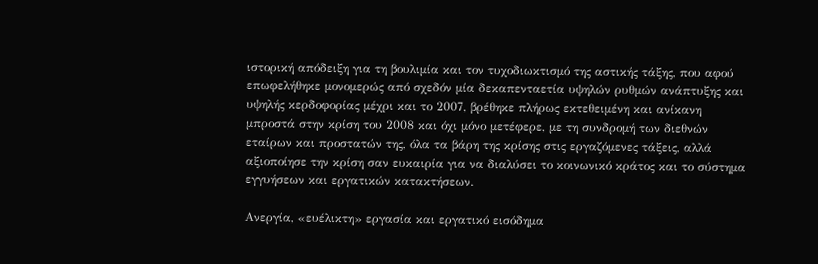ιστορική απόδειξη για τη βουλιμία και τον τυχοδιωκτισμό της αστικής τάξης, που αφού επωφελήθηκε μονομερώς από σχεδόν μία δεκαπενταετία υψηλών ρυθμών ανάπτυξης και υψηλής κερδοφορίας μέχρι και το 2007, βρέθηκε πλήρως εκτεθειμένη και ανίκανη μπροστά στην κρίση του 2008 και όχι μόνο μετέφερε, με τη συνδρομή των διεθνών εταίρων και προστατών της, όλα τα βάρη της κρίσης στις εργαζόμενες τάξεις, αλλά αξιοποίησε την κρίση σαν ευκαιρία για να διαλύσει το κοινωνικό κράτος και το σύστημα εγγυήσεων και εργατικών κατακτήσεων.

Ανεργία, «ευέλικτη» εργασία και εργατικό εισόδημα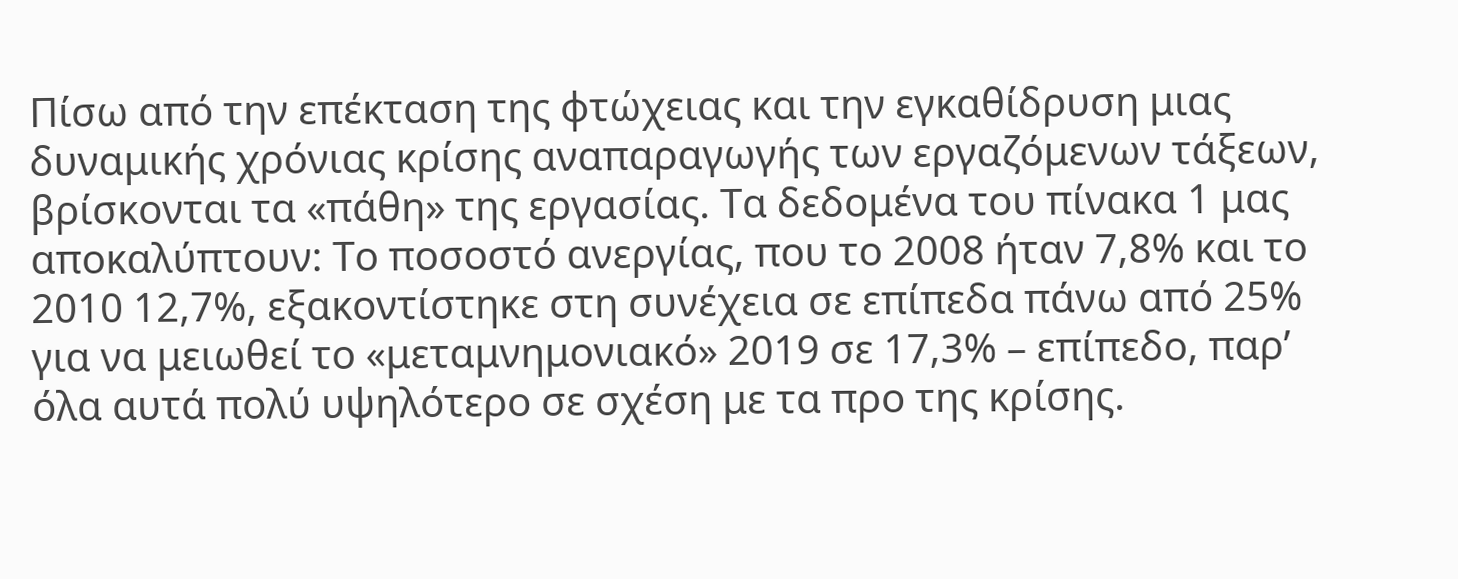Πίσω από την επέκταση της φτώχειας και την εγκαθίδρυση μιας δυναμικής χρόνιας κρίσης αναπαραγωγής των εργαζόμενων τάξεων, βρίσκονται τα «πάθη» της εργασίας. Τα δεδομένα του πίνακα 1 μας αποκαλύπτουν: Το ποσοστό ανεργίας, που το 2008 ήταν 7,8% και το 2010 12,7%, εξακοντίστηκε στη συνέχεια σε επίπεδα πάνω από 25% για να μειωθεί το «μεταμνημονιακό» 2019 σε 17,3% – επίπεδο, παρ’ όλα αυτά πολύ υψηλότερο σε σχέση με τα προ της κρίσης.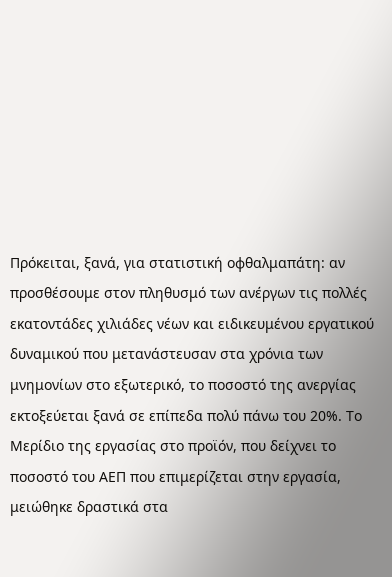Πρόκειται, ξανά, για στατιστική οφθαλμαπάτη: αν προσθέσουμε στον πληθυσμό των ανέργων τις πολλές εκατοντάδες χιλιάδες νέων και ειδικευμένου εργατικού δυναμικού που μετανάστευσαν στα χρόνια των μνημονίων στο εξωτερικό, το ποσοστό της ανεργίας εκτοξεύεται ξανά σε επίπεδα πολύ πάνω του 20%. Το Μερίδιο της εργασίας στο προϊόν, που δείχνει το ποσοστό του ΑΕΠ που επιμερίζεται στην εργασία, μειώθηκε δραστικά στα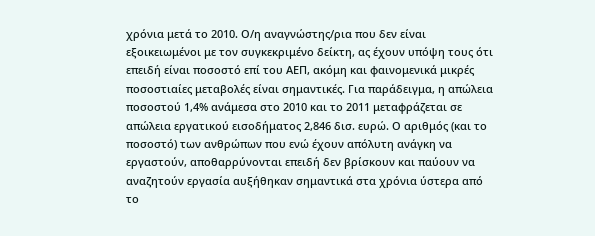χρόνια μετά το 2010. Ο/η αναγνώστης/ρια που δεν είναι εξοικειωμένοι με τον συγκεκριμένο δείκτη, ας έχουν υπόψη τους ότι επειδή είναι ποσοστό επί του ΑΕΠ, ακόμη και φαινομενικά μικρές ποσοστιαίες μεταβολές είναι σημαντικές. Για παράδειγμα, η απώλεια ποσοστού 1,4% ανάμεσα στο 2010 και το 2011 μεταφράζεται σε απώλεια εργατικού εισοδήματος 2,846 δισ. ευρώ. Ο αριθμός (και το ποσοστό) των ανθρώπων που ενώ έχουν απόλυτη ανάγκη να εργαστούν, αποθαρρύνονται επειδή δεν βρίσκουν και παύουν να αναζητούν εργασία αυξήθηκαν σημαντικά στα χρόνια ύστερα από το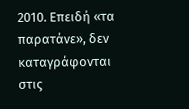2010. Επειδή «τα παρατάνε», δεν καταγράφονται στις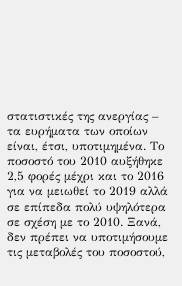στατιστικές της ανεργίας – τα ευρήματα των οποίων είναι, έτσι, υποτιμημένα. Το ποσοστό του 2010 αυξήθηκε 2,5 φορές μέχρι και το 2016 για να μειωθεί το 2019 αλλά σε επίπεδα πολύ υψηλότερα σε σχέση με το 2010. Ξανά, δεν πρέπει να υποτιμήσουμε τις μεταβολές του ποσοστού,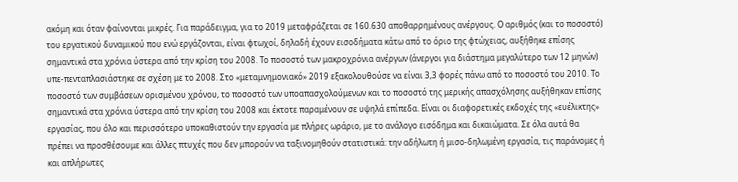ακόμη και όταν φαίνονται μικρές. Για παράδειγμα, για το 2019 μεταφράζεται σε 160.630 αποθαρρημένους ανέργους. Ο αριθμός (και το ποσοστό) του εργατικού δυναμικού που ενώ εργάζονται, είναι φτωχοί, δηλαδή έχουν εισοδήματα κάτω από το όριο της φτώχειας, αυξήθηκε επίσης σημαντικά στα χρόνια ύστερα από την κρίση του 2008. Το ποσοστό των μακροχρόνια ανέργων (άνεργοι για διάστημα μεγαλύτερο των 12 μηνών) υπε-πενταπλασιάστηκε σε σχέση με το 2008. Στο «μεταμνημονιακό» 2019 εξακολουθούσε να είναι 3,3 φορές πάνω από το ποσοστό του 2010. Το ποσοστό των συμβάσεων ορισμένου χρόνου, το ποσοστό των υποαπασχολούμενων και το ποσοστό της μερικής απασχόλησης αυξήθηκαν επίσης σημαντικά στα χρόνια ύστερα από την κρίση του 2008 και έκτοτε παραμένουν σε υψηλά επίπεδα. Είναι οι διαφορετικές εκδοχές της «ευέλικτης» εργασίας, που όλο και περισσότερο υποκαθιστούν την εργασία με πλήρες ωράριο, με το ανάλογο εισόδημα και δικαιώματα. Σε όλα αυτά θα πρέπει να προσθέσουμε και άλλες πτυχές που δεν μπορούν να ταξινομηθούν στατιστικά: την αδήλωτη ή μισο-δηλωμένη εργασία, τις παράνομες ή και απλήρωτες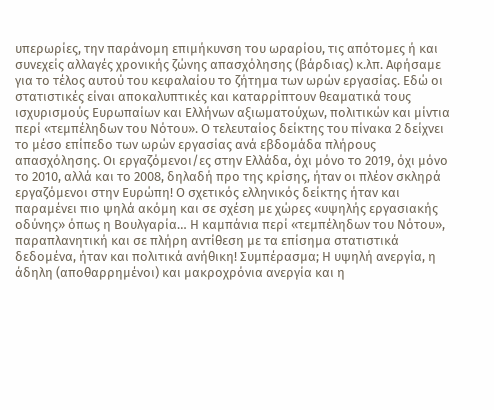υπερωρίες, την παράνομη επιμήκυνση του ωραρίου, τις απότομες ή και συνεχείς αλλαγές χρονικής ζώνης απασχόλησης (βάρδιας) κ.λπ. Αφήσαμε για το τέλος αυτού του κεφαλαίου το ζήτημα των ωρών εργασίας. Εδώ οι στατιστικές είναι αποκαλυπτικές και καταρρίπτουν θεαματικά τους ισχυρισμούς Ευρωπαίων και Ελλήνων αξιωματούχων, πολιτικών και μίντια περί «τεμπέληδων του Νότου». Ο τελευταίος δείκτης του πίνακα 2 δείχνει το μέσο επίπεδο των ωρών εργασίας ανά εβδομάδα πλήρους απασχόλησης. Οι εργαζόμενοι/ες στην Ελλάδα, όχι μόνο το 2019, όχι μόνο το 2010, αλλά και το 2008, δηλαδή προ της κρίσης, ήταν οι πλέον σκληρά εργαζόμενοι στην Ευρώπη! Ο σχετικός ελληνικός δείκτης ήταν και παραμένει πιο ψηλά ακόμη και σε σχέση με χώρες «υψηλής εργασιακής οδύνης» όπως η Βουλγαρία… Η καμπάνια περί «τεμπέληδων του Νότου», παραπλανητική και σε πλήρη αντίθεση με τα επίσημα στατιστικά δεδομένα, ήταν και πολιτικά ανήθικη! Συμπέρασμα; Η υψηλή ανεργία, η άδηλη (αποθαρρημένοι) και μακροχρόνια ανεργία και η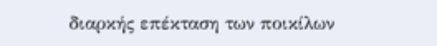διαρκής επέκταση των ποικίλων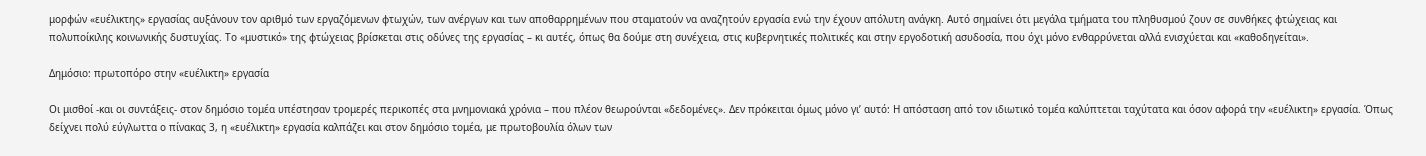μορφών «ευέλικτης» εργασίας αυξάνουν τον αριθμό των εργαζόμενων φτωχών, των ανέργων και των αποθαρρημένων που σταματούν να αναζητούν εργασία ενώ την έχουν απόλυτη ανάγκη. Αυτό σημαίνει ότι μεγάλα τμήματα του πληθυσμού ζουν σε συνθήκες φτώχειας και πολυποίκιλης κοινωνικής δυστυχίας. Το «μυστικό» της φτώχειας βρίσκεται στις οδύνες της εργασίας – κι αυτές, όπως θα δούμε στη συνέχεια, στις κυβερνητικές πολιτικές και στην εργοδοτική ασυδοσία, που όχι μόνο ενθαρρύνεται αλλά ενισχύεται και «καθοδηγείται».

Δημόσιο: πρωτοπόρο στην «ευέλικτη» εργασία

Οι μισθοί -και οι συντάξεις- στον δημόσιο τομέα υπέστησαν τρομερές περικοπές στα μνημονιακά χρόνια – που πλέον θεωρούνται «δεδομένες». Δεν πρόκειται όμως μόνο γι’ αυτό: Η απόσταση από τον ιδιωτικό τομέα καλύπτεται ταχύτατα και όσον αφορά την «ευέλικτη» εργασία. Όπως δείχνει πολύ εύγλωττα ο πίνακας 3, η «ευέλικτη» εργασία καλπάζει και στον δημόσιο τομέα, με πρωτοβουλία όλων των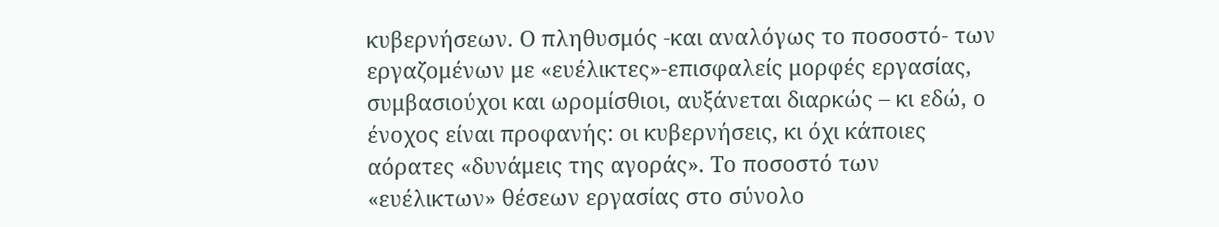κυβερνήσεων. Ο πληθυσμός -και αναλόγως το ποσοστό- των εργαζομένων με «ευέλικτες»-επισφαλείς μορφές εργασίας, συμβασιούχοι και ωρομίσθιοι, αυξάνεται διαρκώς – κι εδώ, ο ένοχος είναι προφανής: οι κυβερνήσεις, κι όχι κάποιες αόρατες «δυνάμεις της αγοράς». Το ποσοστό των «ευέλικτων» θέσεων εργασίας στο σύνολο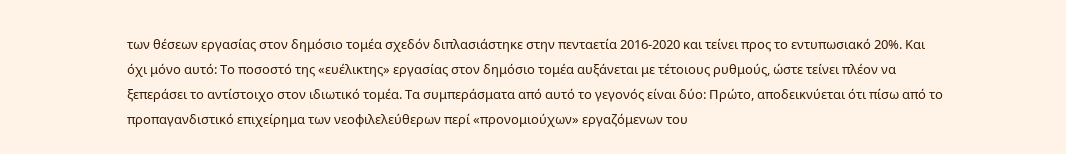των θέσεων εργασίας στον δημόσιο τομέα σχεδόν διπλασιάστηκε στην πενταετία 2016-2020 και τείνει προς το εντυπωσιακό 20%. Και όχι μόνο αυτό: Το ποσοστό της «ευέλικτης» εργασίας στον δημόσιο τομέα αυξάνεται με τέτοιους ρυθμούς, ώστε τείνει πλέον να ξεπεράσει το αντίστοιχο στον ιδιωτικό τομέα. Τα συμπεράσματα από αυτό το γεγονός είναι δύο: Πρώτο, αποδεικνύεται ότι πίσω από το προπαγανδιστικό επιχείρημα των νεοφιλελεύθερων περί «προνομιούχων» εργαζόμενων του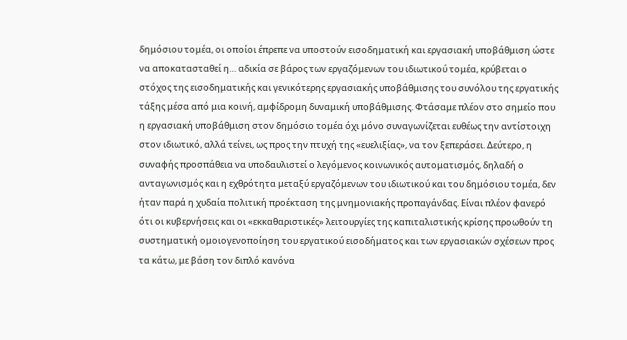δημόσιου τομέα, οι οποίοι έπρεπε να υποστούν εισοδηματική και εργασιακή υποβάθμιση ώστε να αποκατασταθεί η… αδικία σε βάρος των εργαζόμενων του ιδιωτικού τομέα, κρύβεται ο στόχος της εισοδηματικής και γενικότερης εργασιακής υποβάθμισης του συνόλου της εργατικής τάξης μέσα από μια κοινή, αμφίδρομη δυναμική υποβάθμισης. Φτάσαμε πλέον στο σημείο που η εργασιακή υποβάθμιση στον δημόσιο τομέα όχι μόνο συναγωνίζεται ευθέως την αντίστοιχη στον ιδιωτικό, αλλά τείνει, ως προς την πτυχή της «ευελιξίας», να τον ξεπεράσει. Δεύτερο, η συναφής προσπάθεια να υποδαυλιστεί ο λεγόμενος κοινωνικός αυτοματισμός, δηλαδή ο ανταγωνισμός και η εχθρότητα μεταξύ εργαζόμενων του ιδιωτικού και του δημόσιου τομέα, δεν ήταν παρά η χυδαία πολιτική προέκταση της μνημονιακής προπαγάνδας. Είναι πλέον φανερό ότι οι κυβερνήσεις και οι «εκκαθαριστικές» λειτουργίες της καπιταλιστικής κρίσης προωθούν τη συστηματική ομοιογενοποίηση του εργατικού εισοδήματος και των εργασιακών σχέσεων προς τα κάτω, με βάση τον διπλό κανόνα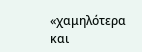«χαμηλότερα και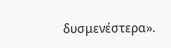δυσμενέστερα».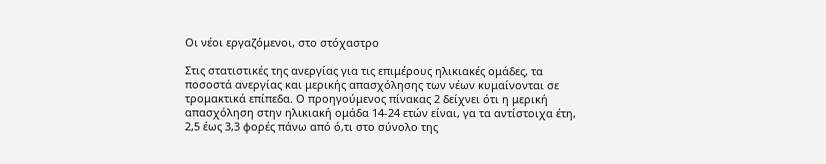Οι νέοι εργαζόμενοι, στο στόχαστρο

Στις στατιστικές της ανεργίας για τις επιμέρους ηλικιακές ομάδες, τα ποσοστά ανεργίας και μερικής απασχόλησης των νέων κυμαίνονται σε τρομακτικά επίπεδα. Ο προηγούμενος πίνακας 2 δείχνει ότι η μερική απασχόληση στην ηλικιακή ομάδα 14-24 ετών είναι, γα τα αντίστοιχα έτη, 2,5 έως 3,3 φορές πάνω από ό,τι στο σύνολο της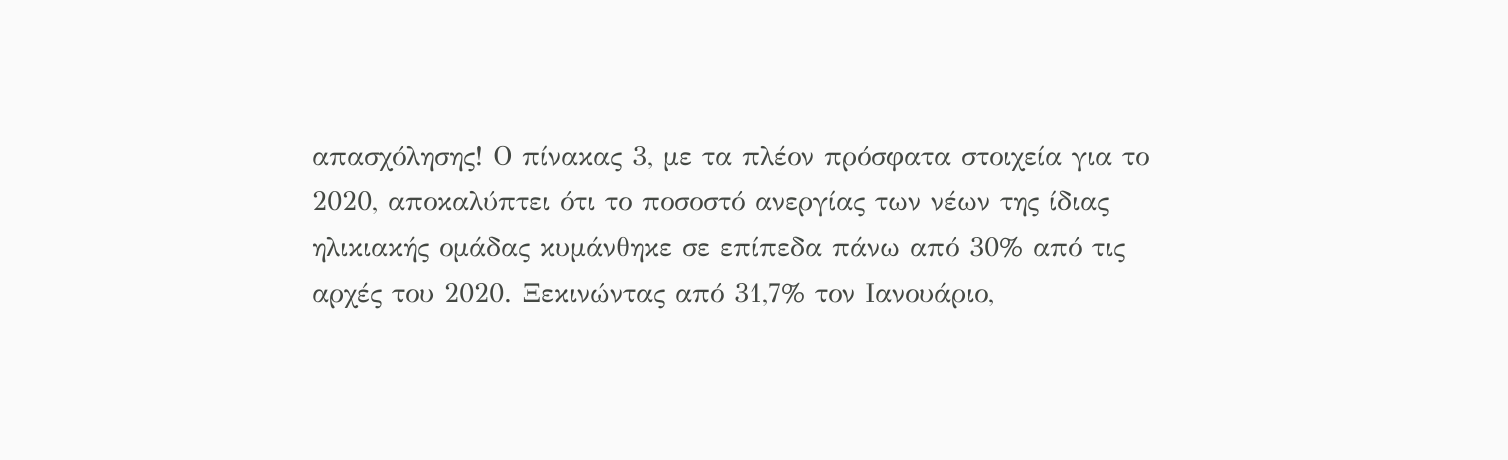απασχόλησης! Ο πίνακας 3, με τα πλέον πρόσφατα στοιχεία για το 2020, αποκαλύπτει ότι το ποσοστό ανεργίας των νέων της ίδιας ηλικιακής ομάδας κυμάνθηκε σε επίπεδα πάνω από 30% από τις αρχές του 2020. Ξεκινώντας από 31,7% τον Ιανουάριο,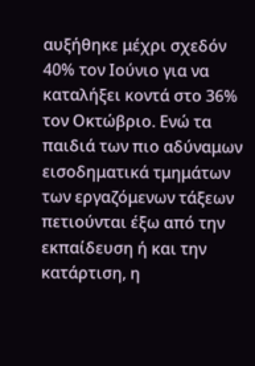αυξήθηκε μέχρι σχεδόν 40% τον Ιούνιο για να καταλήξει κοντά στο 36% τον Οκτώβριο. Ενώ τα παιδιά των πιο αδύναμων εισοδηματικά τμημάτων των εργαζόμενων τάξεων πετιούνται έξω από την εκπαίδευση ή και την κατάρτιση, η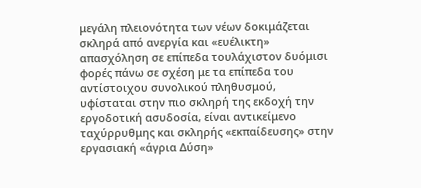μεγάλη πλειονότητα των νέων δοκιμάζεται σκληρά από ανεργία και «ευέλικτη» απασχόληση σε επίπεδα τουλάχιστον δυόμισι φορές πάνω σε σχέση με τα επίπεδα του αντίστοιχου συνολικού πληθυσμού, υφίσταται στην πιο σκληρή της εκδοχή την εργοδοτική ασυδοσία, είναι αντικείμενο ταχύρρυθμης και σκληρής «εκπαίδευσης» στην εργασιακή «άγρια Δύση»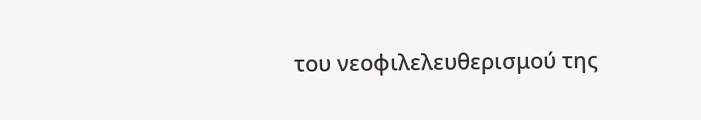του νεοφιλελευθερισμού της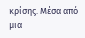κρίσης. Μέσα από μια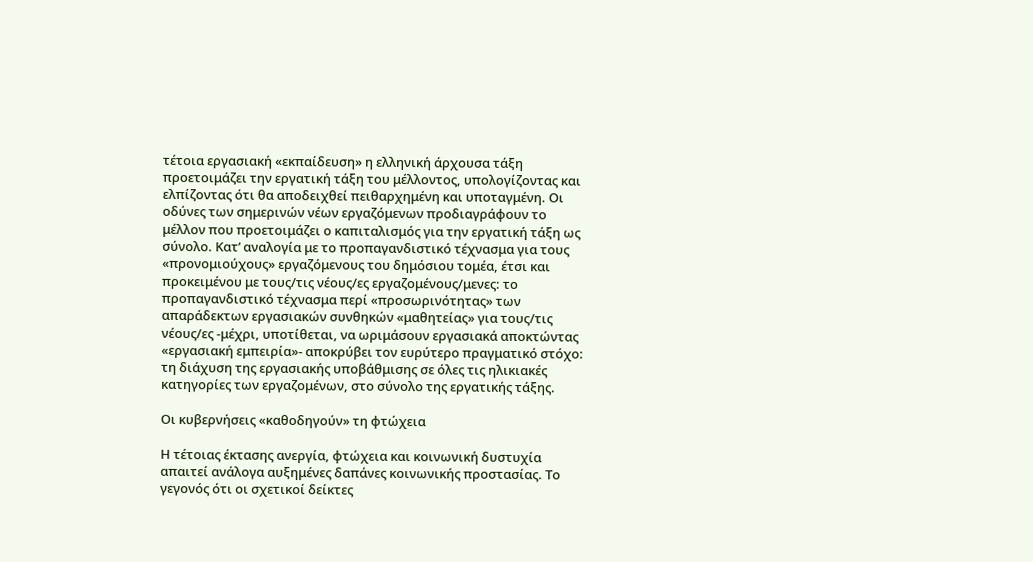τέτοια εργασιακή «εκπαίδευση» η ελληνική άρχουσα τάξη προετοιμάζει την εργατική τάξη του μέλλοντος, υπολογίζοντας και ελπίζοντας ότι θα αποδειχθεί πειθαρχημένη και υποταγμένη. Οι οδύνες των σημερινών νέων εργαζόμενων προδιαγράφουν το μέλλον που προετοιμάζει ο καπιταλισμός για την εργατική τάξη ως σύνολο. Κατ’ αναλογία με το προπαγανδιστικό τέχνασμα για τους «προνομιούχους» εργαζόμενους του δημόσιου τομέα, έτσι και προκειμένου με τους/τις νέους/ες εργαζομένους/μενες: το προπαγανδιστικό τέχνασμα περί «προσωρινότητας» των απαράδεκτων εργασιακών συνθηκών «μαθητείας» για τους/τις νέους/ες -μέχρι, υποτίθεται, να ωριμάσουν εργασιακά αποκτώντας «εργασιακή εμπειρία»- αποκρύβει τον ευρύτερο πραγματικό στόχο: τη διάχυση της εργασιακής υποβάθμισης σε όλες τις ηλικιακές κατηγορίες των εργαζομένων, στο σύνολο της εργατικής τάξης.

Οι κυβερνήσεις «καθοδηγούν» τη φτώχεια

Η τέτοιας έκτασης ανεργία, φτώχεια και κοινωνική δυστυχία απαιτεί ανάλογα αυξημένες δαπάνες κοινωνικής προστασίας. Το γεγονός ότι οι σχετικοί δείκτες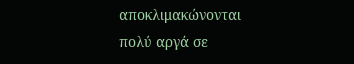αποκλιμακώνονται πολύ αργά σε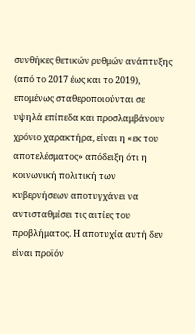συνθήκες θετικών ρυθμών ανάπτυξης (από το 2017 έως και το 2019), επομένως σταθεροποιούνται σε υψηλά επίπεδα και προσλαμβάνουν χρόνιο χαρακτήρα, είναι η «εκ του αποτελέσματος» απόδειξη ότι η κοινωνική πολιτική των κυβερνήσεων αποτυγχάνει να αντισταθμίσει τις αιτίες του προβλήματος. Η αποτυχία αυτή δεν είναι προϊόν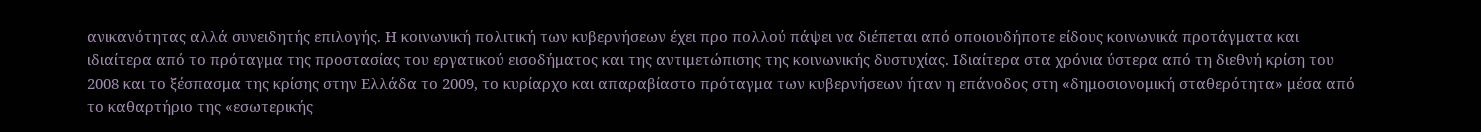ανικανότητας αλλά συνειδητής επιλογής. Η κοινωνική πολιτική των κυβερνήσεων έχει προ πολλού πάψει να διέπεται από οποιουδήποτε είδους κοινωνικά προτάγματα και ιδιαίτερα από το πρόταγμα της προστασίας του εργατικού εισοδήματος και της αντιμετώπισης της κοινωνικής δυστυχίας. Ιδιαίτερα στα χρόνια ύστερα από τη διεθνή κρίση του 2008 και το ξέσπασμα της κρίσης στην Ελλάδα το 2009, το κυρίαρχο και απαραβίαστο πρόταγμα των κυβερνήσεων ήταν η επάνοδος στη «δημοσιονομική σταθερότητα» μέσα από το καθαρτήριο της «εσωτερικής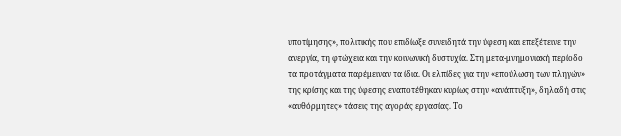υποτίμησης», πολιτικής που επιδίωξε συνειδητά την ύφεση και επεξέτεινε την ανεργία, τη φτώχεια και την κοινωνική δυστυχία. Στη μετα-μνημονιακή περίοδο τα προτάγματα παρέμειναν τα ίδια. Οι ελπίδες για την «επούλωση των πληγών» της κρίσης και της ύφεσης εναποτέθηκαν κυρίως στην «ανάπτυξη», δηλαδή στις «αυθόρμητες» τάσεις της αγοράς εργασίας. Το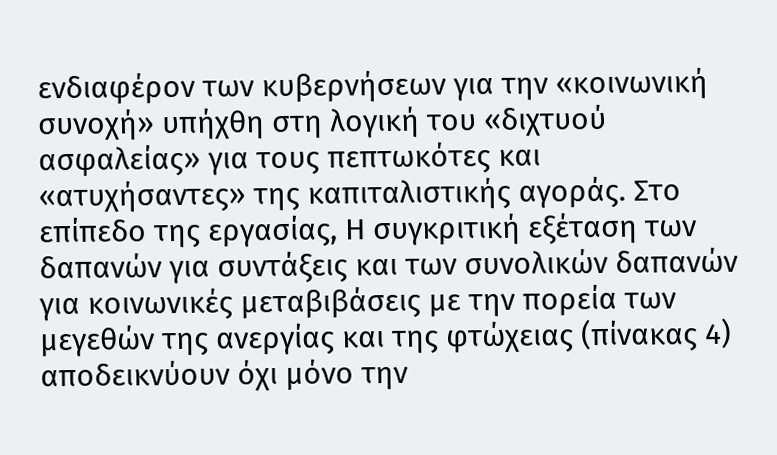ενδιαφέρον των κυβερνήσεων για την «κοινωνική συνοχή» υπήχθη στη λογική του «διχτυού ασφαλείας» για τους πεπτωκότες και «ατυχήσαντες» της καπιταλιστικής αγοράς. Στο επίπεδο της εργασίας, Η συγκριτική εξέταση των δαπανών για συντάξεις και των συνολικών δαπανών για κοινωνικές μεταβιβάσεις με την πορεία των μεγεθών της ανεργίας και της φτώχειας (πίνακας 4) αποδεικνύουν όχι μόνο την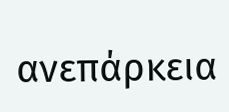ανεπάρκεια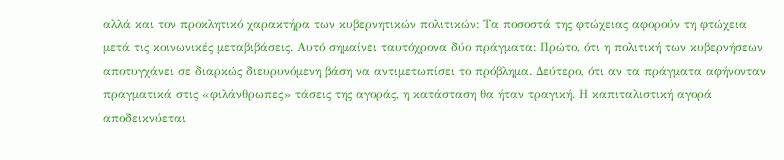αλλά και τον προκλητικό χαρακτήρα των κυβερνητικών πολιτικών: Τα ποσοστά της φτώχειας αφορούν τη φτώχεια μετά τις κοινωνικές μεταβιβάσεις. Αυτό σημαίνει ταυτόχρονα δύο πράγματα: Πρώτο, ότι η πολιτική των κυβερνήσεων αποτυγχάνει σε διαρκώς διευρυνόμενη βάση να αντιμετωπίσει το πρόβλημα. Δεύτερο, ότι αν τα πράγματα αφήνονταν πραγματικά στις «φιλάνθρωπες» τάσεις της αγοράς, η κατάσταση θα ήταν τραγική. Η καπιταλιστική αγορά αποδεικνύεται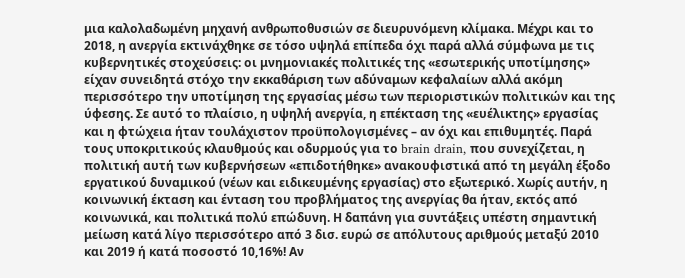μια καλολαδωμένη μηχανή ανθρωποθυσιών σε διευρυνόμενη κλίμακα. Μέχρι και το 2018, η ανεργία εκτινάχθηκε σε τόσο υψηλά επίπεδα όχι παρά αλλά σύμφωνα με τις κυβερνητικές στοχεύσεις: οι μνημονιακές πολιτικές της «εσωτερικής υποτίμησης» είχαν συνειδητά στόχο την εκκαθάριση των αδύναμων κεφαλαίων αλλά ακόμη περισσότερο την υποτίμηση της εργασίας μέσω των περιοριστικών πολιτικών και της ύφεσης. Σε αυτό το πλαίσιο, η υψηλή ανεργία, η επέκταση της «ευέλικτης» εργασίας και η φτώχεια ήταν τουλάχιστον προϋπολογισμένες – αν όχι και επιθυμητές. Παρά τους υποκριτικούς κλαυθμούς και οδυρμούς για το brain drain, που συνεχίζεται, η πολιτική αυτή των κυβερνήσεων «επιδοτήθηκε» ανακουφιστικά από τη μεγάλη έξοδο εργατικού δυναμικού (νέων και ειδικευμένης εργασίας) στο εξωτερικό. Χωρίς αυτήν, η κοινωνική έκταση και ένταση του προβλήματος της ανεργίας θα ήταν, εκτός από κοινωνικά, και πολιτικά πολύ επώδυνη. Η δαπάνη για συντάξεις υπέστη σημαντική μείωση κατά λίγο περισσότερο από 3 δισ. ευρώ σε απόλυτους αριθμούς μεταξύ 2010 και 2019 ή κατά ποσοστό 10,16%! Αν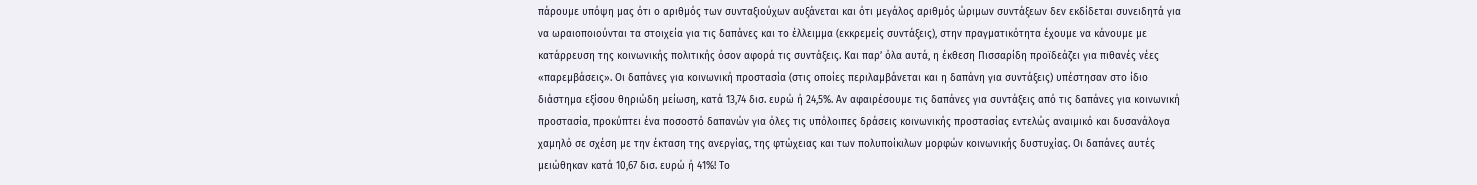πάρουμε υπόψη μας ότι ο αριθμός των συνταξιούχων αυξάνεται και ότι μεγάλος αριθμός ώριμων συντάξεων δεν εκδίδεται συνειδητά για να ωραιοποιούνται τα στοιχεία για τις δαπάνες και το έλλειμμα (εκκρεμείς συντάξεις), στην πραγματικότητα έχουμε να κάνουμε με κατάρρευση της κοινωνικής πολιτικής όσον αφορά τις συντάξεις. Και παρ’ όλα αυτά, η έκθεση Πισσαρίδη προϊδεάζει για πιθανές νέες «παρεμβάσεις». Οι δαπάνες για κοινωνική προστασία (στις οποίες περιλαμβάνεται και η δαπάνη για συντάξεις) υπέστησαν στο ίδιο διάστημα εξίσου θηριώδη μείωση, κατά 13,74 δισ. ευρώ ή 24,5%. Αν αφαιρέσουμε τις δαπάνες για συντάξεις από τις δαπάνες για κοινωνική προστασία, προκύπτει ένα ποσοστό δαπανών για όλες τις υπόλοιπες δράσεις κοινωνικής προστασίας εντελώς αναιμικό και δυσανάλογα χαμηλό σε σχέση με την έκταση της ανεργίας, της φτώχειας και των πολυποίκιλων μορφών κοινωνικής δυστυχίας. Οι δαπάνες αυτές μειώθηκαν κατά 10,67 δισ. ευρώ ή 41%! Το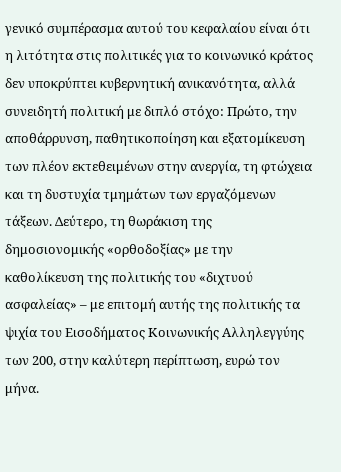γενικό συμπέρασμα αυτού του κεφαλαίου είναι ότι η λιτότητα στις πολιτικές για το κοινωνικό κράτος δεν υποκρύπτει κυβερνητική ανικανότητα, αλλά συνειδητή πολιτική με διπλό στόχο: Πρώτο, την αποθάρρυνση, παθητικοποίηση και εξατομίκευση των πλέον εκτεθειμένων στην ανεργία, τη φτώχεια και τη δυστυχία τμημάτων των εργαζόμενων τάξεων. Δεύτερο, τη θωράκιση της δημοσιονομικής «ορθοδοξίας» με την καθολίκευση της πολιτικής του «διχτυού ασφαλείας» – με επιτομή αυτής της πολιτικής τα ψιχία του Εισοδήματος Κοινωνικής Αλληλεγγύης των 200, στην καλύτερη περίπτωση, ευρώ τον μήνα.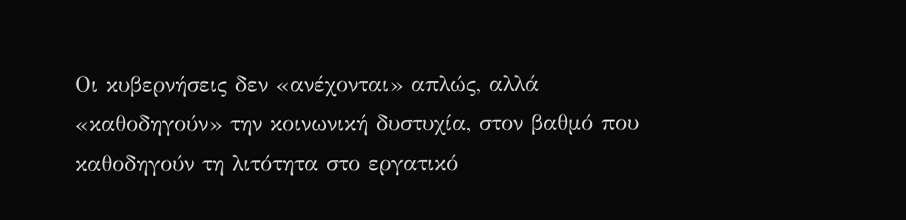Οι κυβερνήσεις δεν «ανέχονται» απλώς, αλλά «καθοδηγούν» την κοινωνική δυστυχία, στον βαθμό που καθοδηγούν τη λιτότητα στο εργατικό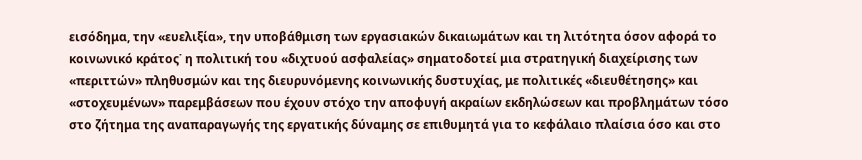εισόδημα, την «ευελιξία», την υποβάθμιση των εργασιακών δικαιωμάτων και τη λιτότητα όσον αφορά το κοινωνικό κράτος˙ η πολιτική του «διχτυού ασφαλείας» σηματοδοτεί μια στρατηγική διαχείρισης των «περιττών» πληθυσμών και της διευρυνόμενης κοινωνικής δυστυχίας, με πολιτικές «διευθέτησης» και «στοχευμένων» παρεμβάσεων που έχουν στόχο την αποφυγή ακραίων εκδηλώσεων και προβλημάτων τόσο στο ζήτημα της αναπαραγωγής της εργατικής δύναμης σε επιθυμητά για το κεφάλαιο πλαίσια όσο και στο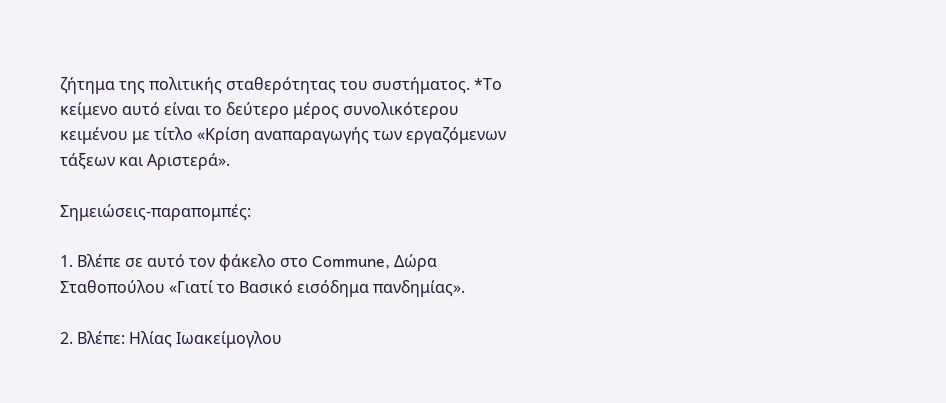ζήτημα της πολιτικής σταθερότητας του συστήματος. *Το κείμενο αυτό είναι το δεύτερο μέρος συνολικότερου κειμένου με τίτλο «Κρίση αναπαραγωγής των εργαζόμενων τάξεων και Αριστερά».

Σημειώσεις-παραπομπές:

1. Βλέπε σε αυτό τον φάκελο στο Commune, Δώρα Σταθοπούλου «Γιατί το Βασικό εισόδημα πανδημίας».

2. Βλέπε: Ηλίας Ιωακείμογλου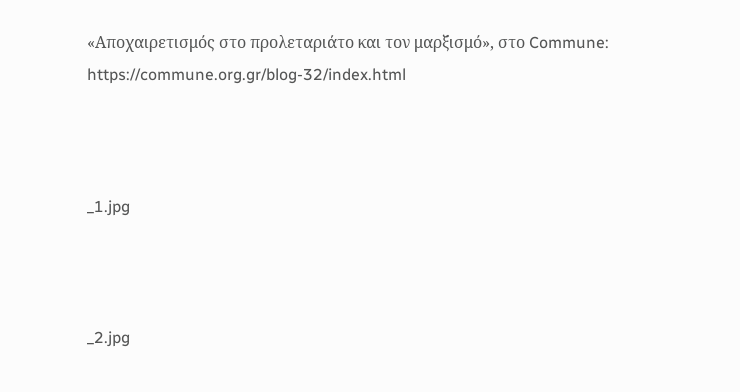«Αποχαιρετισμός στο προλεταριάτο και τον μαρξισμό», στο Commune: https://commune.org.gr/blog-32/index.html



_1.jpg



_2.jpg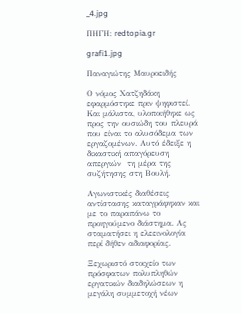_4.jpg

ΠΗΓΗ: redtopia.gr

grafi1.jpg

Παναγιώτης Μαυροειδής

Ο νόμος Χατζηδάκη εφαρμόστηκε πριν ψηφιστεί. Και μάλιστα, υλοποιήθηκε ως προς την ουσιώδη του πλευρά που είναι το αλυσόδεμα των εργαζομένων. Αυτό έδειξε η δικαστική απαγόρευση απεργιών  τη μέρα της συζήτησης στη Βουλή.

Αγωνιστικές διαθέσεις αντίστασης καταγράφηκαν και με το παραπάνω το προηγούμενο διάστημα. Ας σταματήσει η ελεεινολογία περί δήθεν αδιαφορίας.

Ξεχωριστό στοιχείο των πρόσφατων πολυπληθών εργατικών διαδηλώσεων η μεγάλη συμμετοχή νέων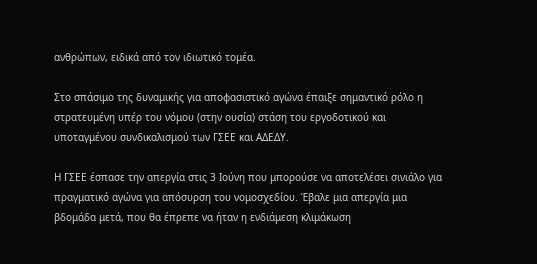ανθρώπων, ειδικά από τον ιδιωτικό τομέα.

Στο σπάσιμο της δυναμικής για αποφασιστικό αγώνα έπαιξε σημαντικό ρόλο η στρατευμένη υπέρ του νόμου (στην ουσία) στάση του εργοδοτικού και υποταγμένου συνδικαλισμού των ΓΣΕΕ και ΑΔΕΔΥ.

Η ΓΣΕΕ έσπασε την απεργία στις 3 Ιούνη που μπορούσε να αποτελέσει σινιάλο για πραγματικό αγώνα για απόσυρση του νομοσχεδίου. Έβαλε μια απεργία μια βδομάδα μετά, που θα έπρεπε να ήταν η ενδιάμεση κλιμάκωση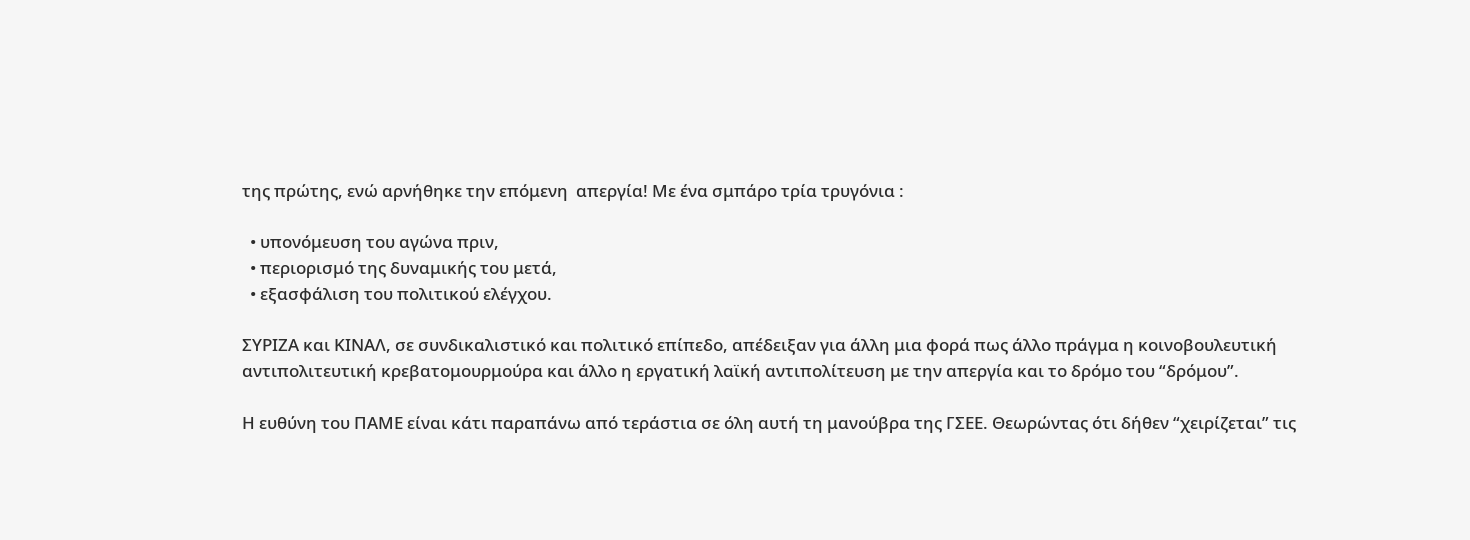της πρώτης, ενώ αρνήθηκε την επόμενη  απεργία! Με ένα σμπάρο τρία τρυγόνια :

  • υπονόμευση του αγώνα πριν,
  • περιορισμό της δυναμικής του μετά,
  • εξασφάλιση του πολιτικού ελέγχου.

ΣΥΡΙΖΑ και ΚΙΝΑΛ, σε συνδικαλιστικό και πολιτικό επίπεδο, απέδειξαν για άλλη μια φορά πως άλλο πράγμα η κοινοβουλευτική αντιπολιτευτική κρεβατομουρμούρα και άλλο η εργατική λαϊκή αντιπολίτευση με την απεργία και το δρόμο του “δρόμου”.

Η ευθύνη του ΠΑΜΕ είναι κάτι παραπάνω από τεράστια σε όλη αυτή τη μανούβρα της ΓΣΕΕ. Θεωρώντας ότι δήθεν “χειρίζεται” τις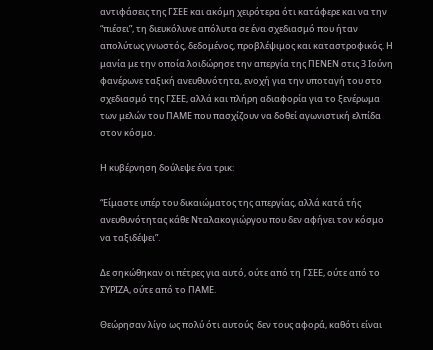αντιφάσεις της ΓΣΕΕ και ακόμη χειρότερα ότι κατάφερε και να την “πιέσει”, τη διευκόλυνε απόλυτα σε ένα σχεδιασμό που ήταν απολύτως γνωστός, δεδομένος, προβλέψιμος και καταστροφικός. Η μανία με την οποία λοιδώρησε την απεργία της ΠΕΝΕΝ στις 3 Ιούνη φανέρωνε ταξική ανευθυνότητα, ενοχή για την υποταγή του στο σχεδιασμό της ΓΣΕΕ, αλλά και πλήρη αδιαφορία για το ξενέρωμα των μελών του ΠΑΜΕ που πασχίζουν να δοθεί αγωνιστική ελπίδα στον κόσμο.

Η κυβέρνηση δούλεψε ένα τρικ:

“Είμαστε υπέρ του δικαιώματος της απεργίας, αλλά κατά τής ανευθυνότητας κάθε Νταλακογιώργου που δεν αφήνει τον κόσμο να ταξιδέψει”.

Δε σηκώθηκαν οι πέτρες για αυτό, ούτε από τη ΓΣΕΕ, ούτε από το ΣΥΡΙΖΑ, ούτε από το ΠΑΜΕ.

Θεώρησαν λίγο ως πολύ ότι αυτούς  δεν τους αφορά, καθότι είναι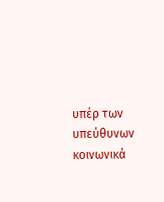υπέρ των υπεύθυνων κοινωνικά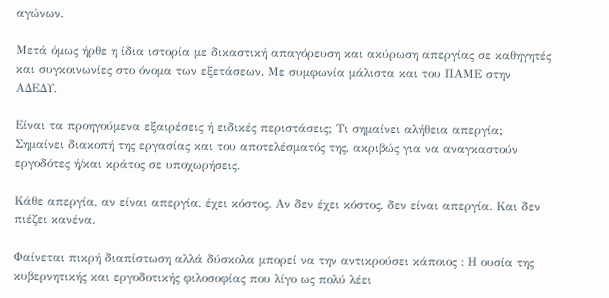αγώνων.

Μετά όμως ήρθε η ίδια ιστορία με δικαστική απαγόρευση και ακύρωση απεργίας σε καθηγητές και συγκοινωνίες στο όνομα των εξετάσεων. Με συμφωνία μάλιστα και του ΠΑΜΕ στην ΑΔΕΔΥ.

Είναι τα προηγούμενα εξαιρέσεις ή ειδικές περιστάσεις; Τι σημαίνει αλήθεια απεργία; Σημαίνει διακοπή της εργασίας και του αποτελέσματός της, ακριβώς για να αναγκαστούν εργοδότες ή/και κράτος σε υποχωρήσεις.

Κάθε απεργία, αν είναι απεργία, έχει κόστος. Αν δεν έχει κόστος, δεν είναι απεργία. Και δεν πιέζει κανένα.

Φαίνεται πικρή διαπίστωση αλλά δύσκολα μπορεί να την αντικρούσει κάποιος : Η ουσία της κυβερνητικής και εργοδοτικής φιλοσοφίας που λίγο ως πολύ λέει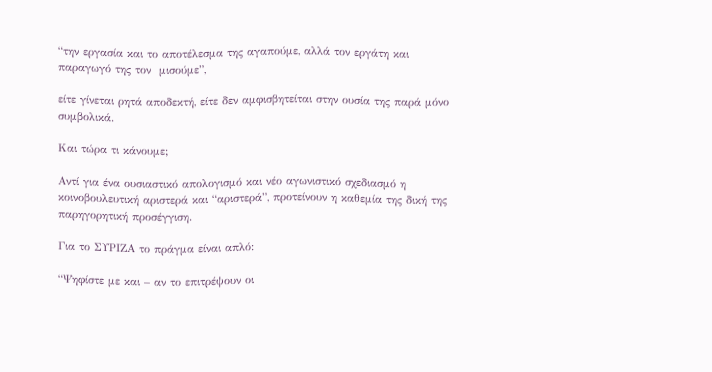“την εργασία και το αποτέλεσμα της αγαπούμε, αλλά τον εργάτη και παραγωγό της τον  μισούμε”,

είτε γίνεται ρητά αποδεκτή, είτε δεν αμφισβητείται στην ουσία της παρά μόνο συμβολικά.

Και τώρα τι κάνουμε;

Αντί για ένα ουσιαστικό απολογισμό και νέο αγωνιστικό σχεδιασμό η  κοινοβουλευτική αριστερά και “αριστερά”, προτείνουν η καθεμία της δική της παρηγορητική προσέγγιση.

Για το ΣΥΡΙΖΑ το πράγμα είναι απλό:

“Ψηφίστε με και – αν το επιτρέψουν οι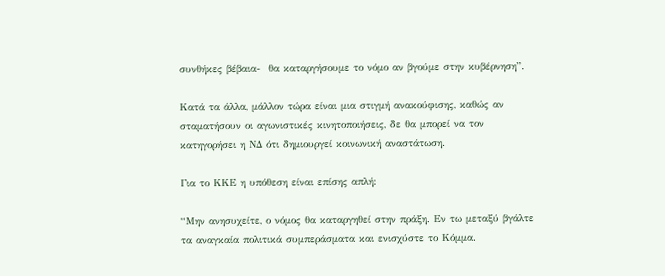συνθήκες βέβαια-  θα καταργήσουμε το νόμο αν βγούμε στην κυβέρνηση”.

Κατά τα άλλα, μάλλον τώρα είναι μια στιγμή ανακούφισης, καθώς αν σταματήσουν οι αγωνιστικές κινητοποιήσεις, δε θα μπορεί να τον κατηγορήσει η ΝΔ ότι δημιουργεί κοινωνική αναστάτωση.

Για το ΚΚΕ η υπόθεση είναι επίσης απλή:

“Μην ανησυχείτε, ο νόμος θα καταργηθεί στην πράξη. Εν τω μεταξύ βγάλτε τα αναγκαία πολιτικά συμπεράσματα και ενισχύστε το Κόμμα.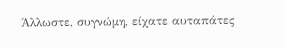Άλλωστε, συγνώμη, είχατε αυταπάτες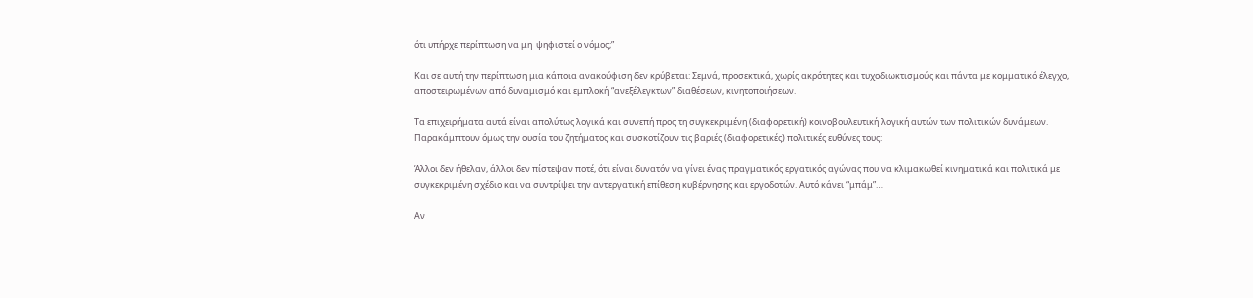ότι υπήρχε περίπτωση να μη  ψηφιστεί ο νόμος;”

Και σε αυτή την περίπτωση μια κάποια ανακούφιση δεν κρύβεται: Σεμνά, προσεκτικά, χωρίς ακρότητες και τυχοδιωκτισμούς και πάντα με κομματικό έλεγχο, αποστειρωμένων από δυναμισμό και εμπλοκή “ανεξέλεγκτων” διαθέσεων, κινητοποιήσεων.

Τα επιχειρήματα αυτά είναι απολύτως λογικά και συνεπή προς τη συγκεκριμένη (διαφορετική) κοινοβουλευτική λογική αυτών των πολιτικών δυνάμεων. Παρακάμπτουν όμως την ουσία του ζητήματος και συσκοτίζουν τις βαριές (διαφορετικές) πολιτικές ευθύνες τους:

Άλλοι δεν ήθελαν, άλλοι δεν πίστεψαν ποτέ, ότι είναι δυνατόν να γίνει ένας πραγματικός εργατικός αγώνας που να κλιμακωθεί κινηματικά και πολιτικά με συγκεκριμένη σχέδιο και να συντρίψει την αντεργατική επίθεση κυβέρνησης και εργοδοτών. Αυτό κάνει “μπάμ”…

Αν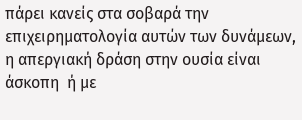πάρει κανείς στα σοβαρά την επιχειρηματολογία αυτών των δυνάμεων, η απεργιακή δράση στην ουσία είναι άσκοπη  ή με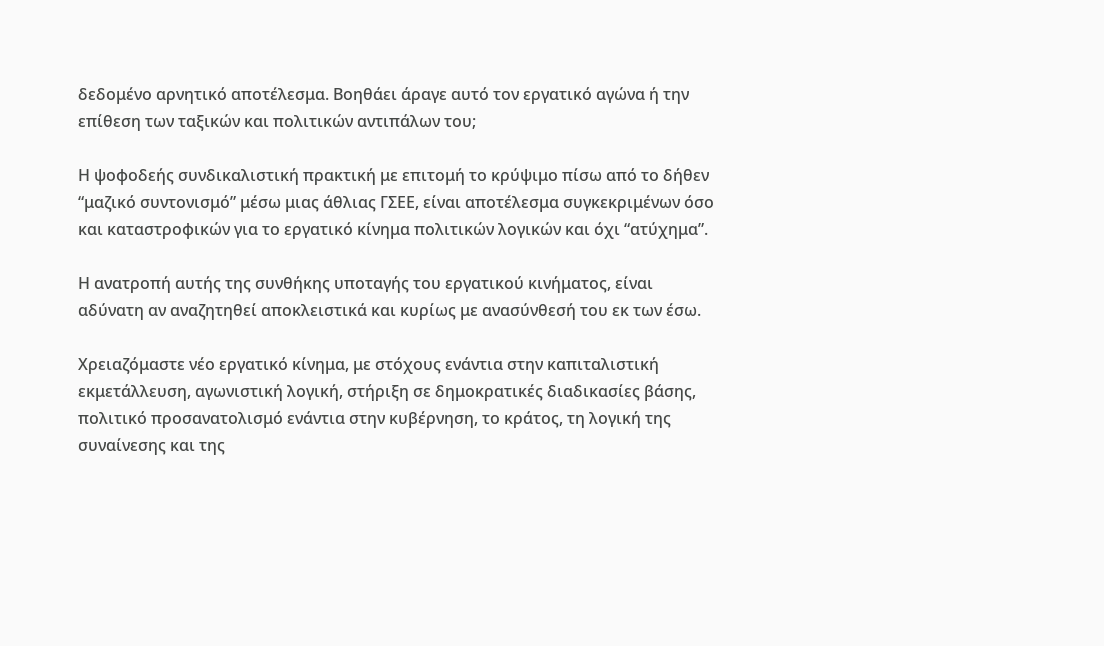δεδομένο αρνητικό αποτέλεσμα. Βοηθάει άραγε αυτό τον εργατικό αγώνα ή την επίθεση των ταξικών και πολιτικών αντιπάλων του;

Η ψοφοδεής συνδικαλιστική πρακτική με επιτομή το κρύψιμο πίσω από το δήθεν “μαζικό συντονισμό” μέσω μιας άθλιας ΓΣΕΕ, είναι αποτέλεσμα συγκεκριμένων όσο και καταστροφικών για το εργατικό κίνημα πολιτικών λογικών και όχι “ατύχημα”.

Η ανατροπή αυτής της συνθήκης υποταγής του εργατικού κινήματος, είναι αδύνατη αν αναζητηθεί αποκλειστικά και κυρίως με ανασύνθεσή του εκ των έσω.

Χρειαζόμαστε νέο εργατικό κίνημα, με στόχους ενάντια στην καπιταλιστική εκμετάλλευση, αγωνιστική λογική, στήριξη σε δημοκρατικές διαδικασίες βάσης, πολιτικό προσανατολισμό ενάντια στην κυβέρνηση, το κράτος, τη λογική της συναίνεσης και της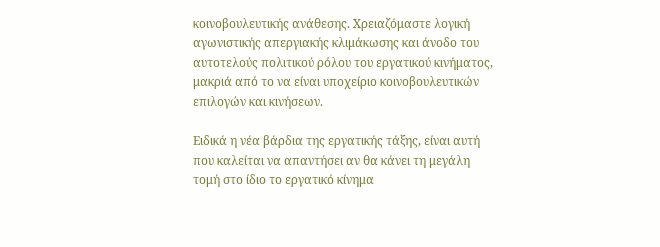κοινοβουλευτικής ανάθεσης. Χρειαζόμαστε λογική αγωνιστικής απεργιακής κλιμάκωσης και άνοδο του αυτοτελούς πολιτικού ρόλου του εργατικού κινήματος, μακριά από το να είναι υποχείριο κοινοβουλευτικών επιλογών και κινήσεων.

Ειδικά η νέα βάρδια της εργατικής τάξης, είναι αυτή που καλείται να απαντήσει αν θα κάνει τη μεγάλη τομή στο ίδιο το εργατικό κίνημα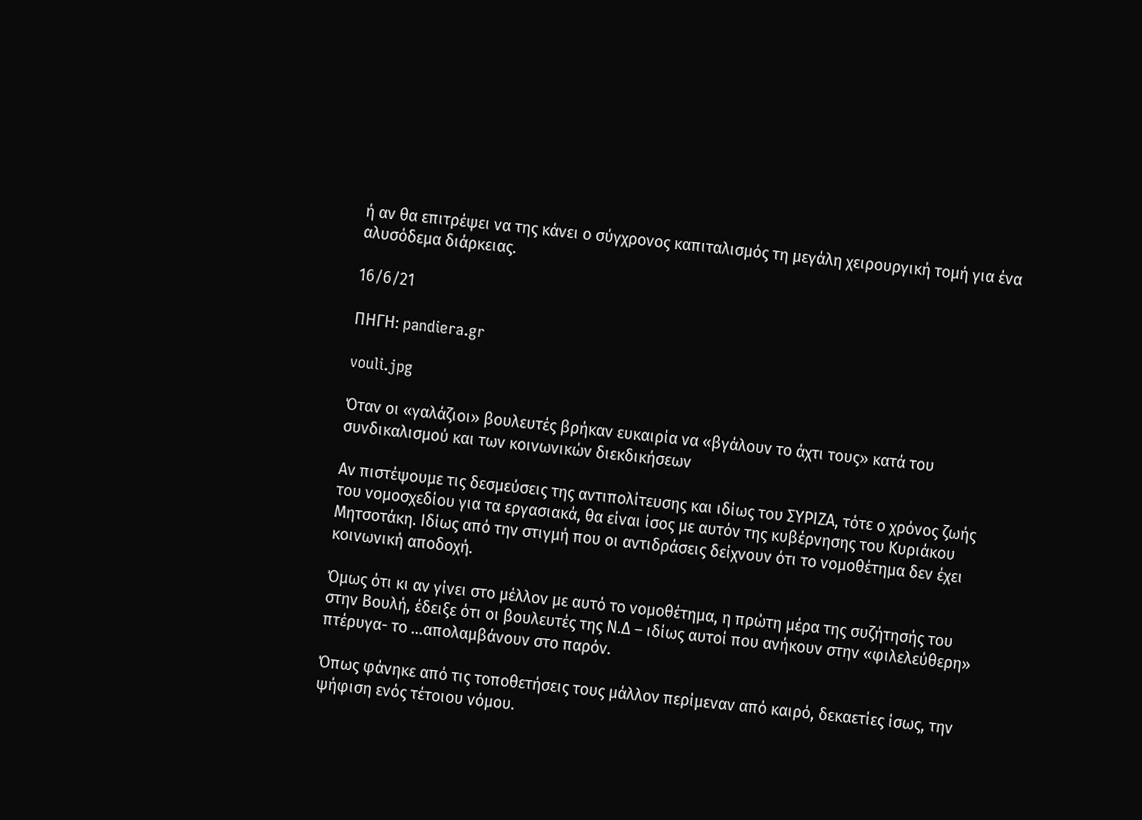ή αν θα επιτρέψει να της κάνει ο σύγχρονος καπιταλισμός τη μεγάλη χειρουργική τομή για ένα αλυσόδεμα διάρκειας.

16/6/21

ΠΗΓΗ: pandiera.gr

vouli.jpg

Όταν οι «γαλάζιοι» βουλευτές βρήκαν ευκαιρία να «βγάλουν το άχτι τους» κατά του συνδικαλισμού και των κοινωνικών διεκδικήσεων

Αν πιστέψουμε τις δεσμεύσεις της αντιπολίτευσης και ιδίως του ΣΥΡΙΖΑ, τότε ο χρόνος ζωής του νομοσχεδίου για τα εργασιακά, θα είναι ίσος με αυτόν της κυβέρνησης του Κυριάκου Μητσοτάκη. Ιδίως από την στιγμή που οι αντιδράσεις δείχνουν ότι το νομοθέτημα δεν έχει κοινωνική αποδοχή.

Όμως ότι κι αν γίνει στο μέλλον με αυτό το νομοθέτημα, η πρώτη μέρα της συζήτησής του στην Βουλή, έδειξε ότι οι βουλευτές της Ν.Δ – ιδίως αυτοί που ανήκουν στην «φιλελεύθερη» πτέρυγα- το …απολαμβάνουν στο παρόν.

Όπως φάνηκε από τις τοποθετήσεις τους μάλλον περίμεναν από καιρό, δεκαετίες ίσως, την ψήφιση ενός τέτοιου νόμου.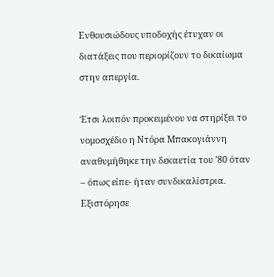Ενθουσιώδους υποδοχής έτυχαν οι διατάξεις που περιορίζουν το δικαίωμα στην απεργία.

Έτσι λοιπόν προκειμένου να στηρίξει το νομοσχέδιο η Ντόρα Μπακογιάννη αναθυμήθηκε την δεκαετία του ’80 όταν – όπως είπε- ήταν συνδικαλίστρια. Εξιστόρησε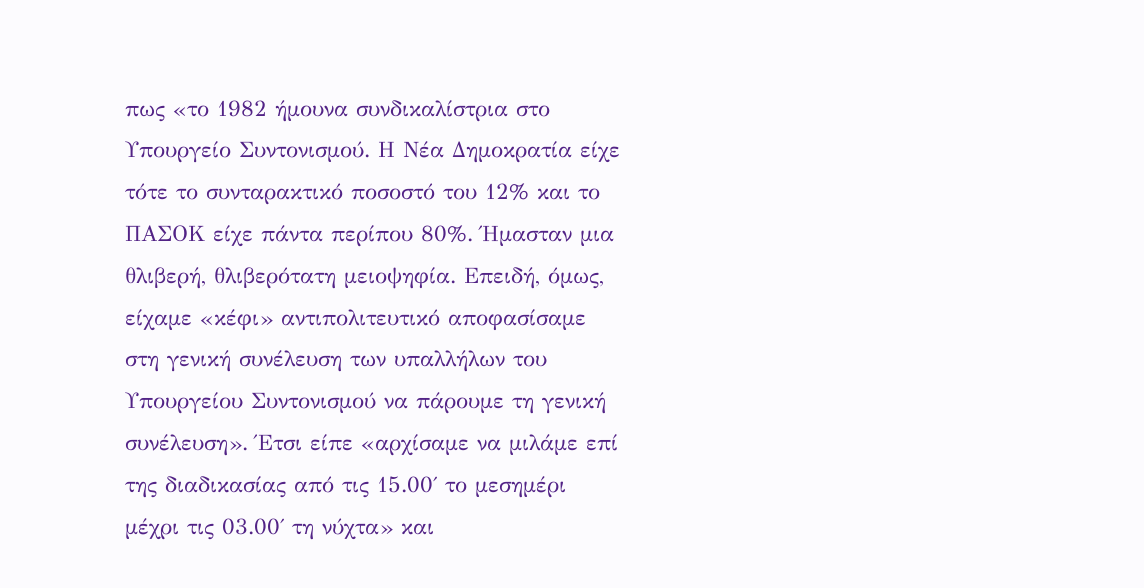πως «το 1982 ήμουνα συνδικαλίστρια στο Υπουργείο Συντονισμού. Η Νέα Δημοκρατία είχε τότε το συνταρακτικό ποσοστό του 12% και το ΠΑΣΟΚ είχε πάντα περίπου 80%. Ήμασταν μια θλιβερή, θλιβερότατη μειοψηφία. Επειδή, όμως, είχαμε «κέφι» αντιπολιτευτικό αποφασίσαμε στη γενική συνέλευση των υπαλλήλων του Υπουργείου Συντονισμού να πάρουμε τη γενική συνέλευση». Έτσι είπε «αρχίσαμε να μιλάμε επί της διαδικασίας από τις 15.00΄ το μεσημέρι μέχρι τις 03.00΄ τη νύχτα» και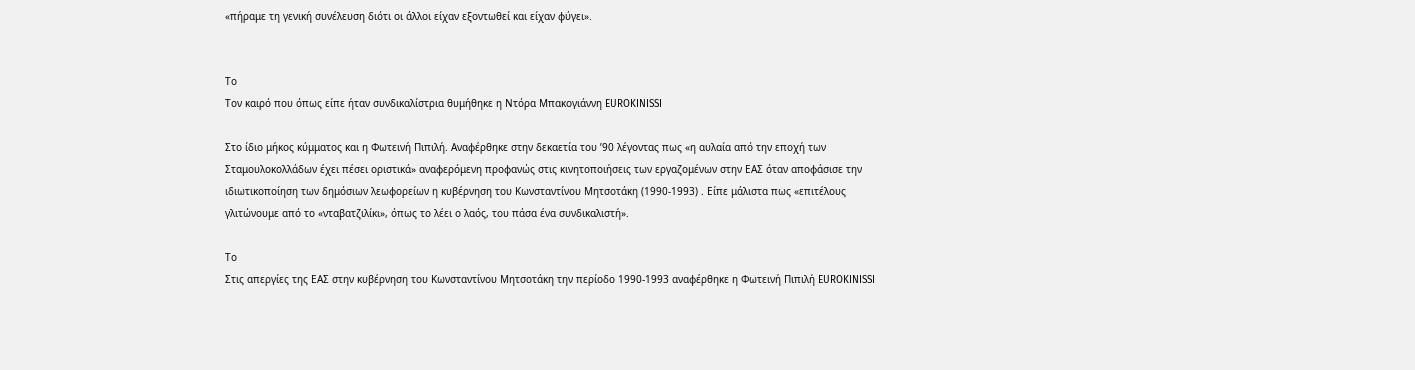«πήραμε τη γενική συνέλευση διότι οι άλλοι είχαν εξοντωθεί και είχαν φύγει».


Το
Τον καιρό που όπως είπε ήταν συνδικαλίστρια θυμήθηκε η Ντόρα Μπακογιάννη EUROKINISSI

Στο ίδιο μήκος κύμματος και η Φωτεινή Πιπιλή. Αναφέρθηκε στην δεκαετία του ’90 λέγοντας πως «η αυλαία από την εποχή των Σταμουλοκολλάδων έχει πέσει οριστικά» αναφερόμενη προφανώς στις κινητοποιήσεις των εργαζομένων στην ΕΑΣ όταν αποφάσισε την ιδιωτικοποίηση των δημόσιων λεωφορείων η κυβέρνηση του Κωνσταντίνου Μητσοτάκη (1990-1993) . Είπε μάλιστα πως «επιτέλους γλιτώνουμε από το «νταβατζιλίκι», όπως το λέει ο λαός, του πάσα ένα συνδικαλιστή».

Το
Στις απεργίες της ΕΑΣ στην κυβέρνηση του Κωνσταντίνου Μητσοτάκη την περίοδο 1990-1993 αναφέρθηκε η Φωτεινή Πιπιλή EUROKINISSI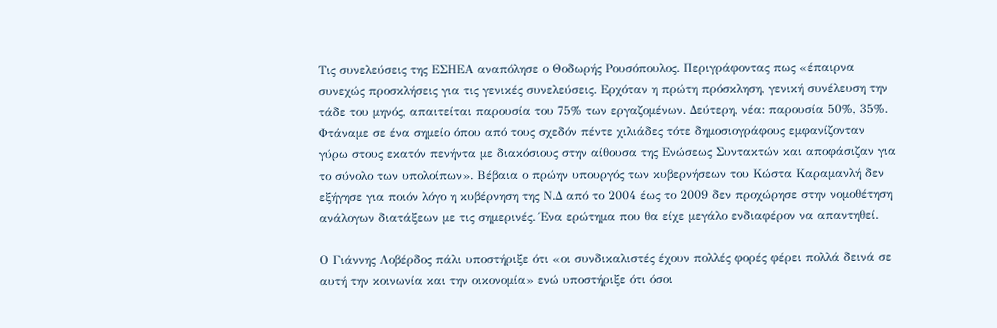Τις συνελεύσεις της ΕΣΗΕΑ αναπόλησε ο Θοδωρής Ρουσόπουλος. Περιγράφοντας πως «έπαιρνα συνεχώς προσκλήσεις για τις γενικές συνελεύσεις. Ερχόταν η πρώτη πρόσκληση, γενική συνέλευση την τάδε του μηνός, απαιτείται παρουσία του 75% των εργαζομένων. Δεύτερη, νέα: παρουσία 50%, 35%. Φτάναμε σε ένα σημείο όπου από τους σχεδόν πέντε χιλιάδες τότε δημοσιογράφους εμφανίζονταν γύρω στους εκατόν πενήντα με διακόσιους στην αίθουσα της Ενώσεως Συντακτών και αποφάσιζαν για το σύνολο των υπολοίπων». Βέβαια ο πρώην υπουργός των κυβερνήσεων του Κώστα Καραμανλή δεν εξήγησε για ποιόν λόγο η κυβέρνηση της Ν.Δ από το 2004 έως το 2009 δεν προχώρησε στην νομοθέτηση ανάλογων διατάξεων με τις σημερινές. Ένα ερώτημα που θα είχε μεγάλο ενδιαφέρον να απαντηθεί.

Ο Γιάννης Λοβέρδος πάλι υποστήριξε ότι «οι συνδικαλιστές έχουν πολλές φορές φέρει πολλά δεινά σε αυτή την κοινωνία και την οικονομία» ενώ υποστήριξε ότι όσοι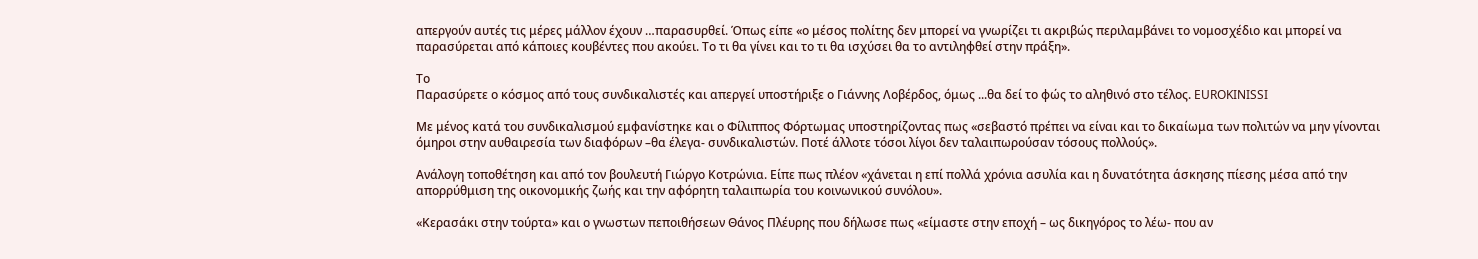απεργούν αυτές τις μέρες μάλλον έχουν …παρασυρθεί. Όπως είπε «ο μέσος πολίτης δεν μπορεί να γνωρίζει τι ακριβώς περιλαμβάνει το νομοσχέδιο και μπορεί να παρασύρεται από κάποιες κουβέντες που ακούει. Το τι θα γίνει και το τι θα ισχύσει θα το αντιληφθεί στην πράξη».

Το
Παρασύρετε ο κόσμος από τους συνδικαλιστές και απεργεί υποστήριξε ο Γιάννης Λοβέρδος, όμως ...θα δεί το φώς το αληθινό στο τέλος. EUROKINISSI

Με μένος κατά του συνδικαλισμού εμφανίστηκε και ο Φίλιππος Φόρτωμας υποστηρίζοντας πως «σεβαστό πρέπει να είναι και το δικαίωμα των πολιτών να μην γίνονται όμηροι στην αυθαιρεσία των διαφόρων –θα έλεγα- συνδικαλιστών. Ποτέ άλλοτε τόσοι λίγοι δεν ταλαιπωρούσαν τόσους πολλούς».

Ανάλογη τοποθέτηση και από τον βουλευτή Γιώργο Κοτρώνια. Είπε πως πλέον «χάνεται η επί πολλά χρόνια ασυλία και η δυνατότητα άσκησης πίεσης μέσα από την απορρύθμιση της οικονομικής ζωής και την αφόρητη ταλαιπωρία του κοινωνικού συνόλου».

«Κερασάκι στην τούρτα» και ο γνωστων πεποιθήσεων Θάνος Πλέυρης που δήλωσε πως «είμαστε στην εποχή – ως δικηγόρος το λέω- που αν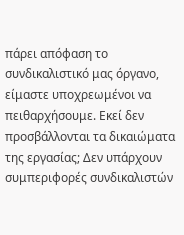πάρει απόφαση το συνδικαλιστικό μας όργανο, είμαστε υποχρεωμένοι να πειθαρχήσουμε. Εκεί δεν προσβάλλονται τα δικαιώματα της εργασίας; Δεν υπάρχουν συμπεριφορές συνδικαλιστών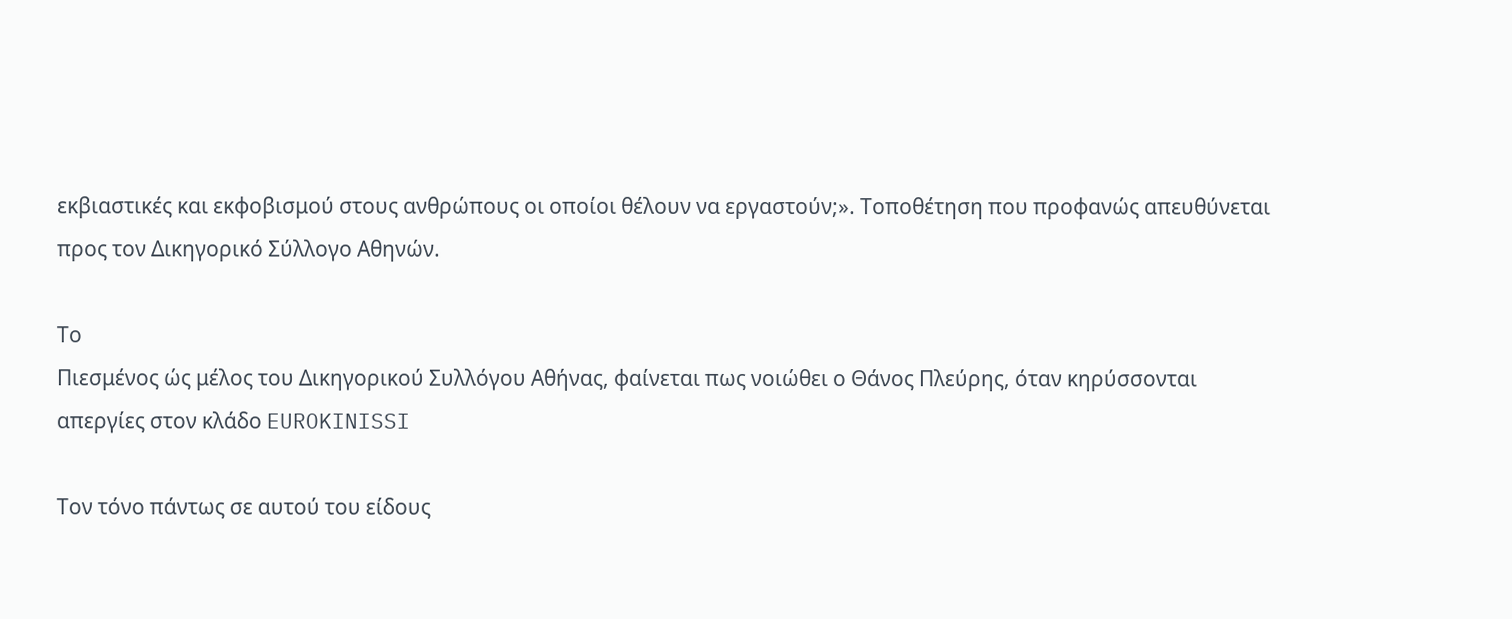εκβιαστικές και εκφοβισμού στους ανθρώπους οι οποίοι θέλουν να εργαστούν;». Τοποθέτηση που προφανώς απευθύνεται προς τον Δικηγορικό Σύλλογο Αθηνών.

Το
Πιεσμένος ώς μέλος του Δικηγορικού Συλλόγου Αθήνας, φαίνεται πως νοιώθει ο Θάνος Πλεύρης, όταν κηρύσσονται απεργίες στον κλάδο EUROKINISSI

Τον τόνο πάντως σε αυτού του είδους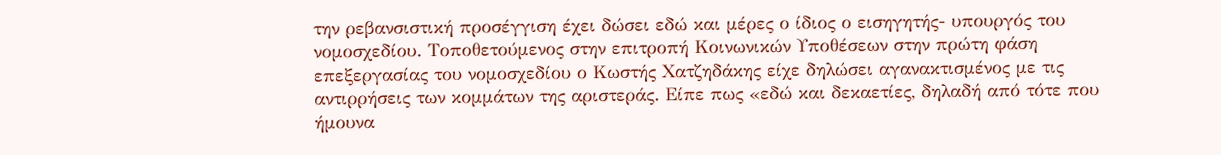την ρεβανσιστική προσέγγιση έχει δώσει εδώ και μέρες ο ίδιος ο εισηγητής- υπουργός του νομοσχεδίου. Τοποθετούμενος στην επιτροπή Κοινωνικών Υποθέσεων στην πρώτη φάση επεξεργασίας του νομοσχεδίου ο Κωστής Χατζηδάκης είχε δηλώσει αγανακτισμένος με τις αντιρρήσεις των κομμάτων της αριστεράς. Είπε πως «εδώ και δεκαετίες, δηλαδή από τότε που ήμουνα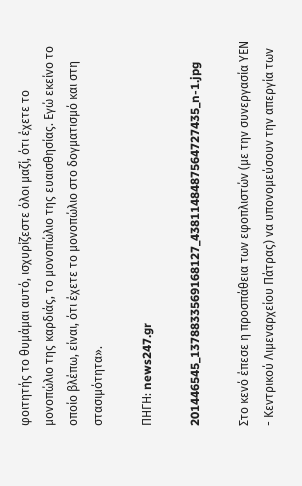φοιτητής το θυμάμαι αυτό, ισχυρίζεστε όλοι μαζί, ότι έχετε το μονοπώλιο της καρδιάς, το μονοπώλιο της ευαισθησίας. Εγώ εκείνο το οποίο βλέπω, είναι, ότι έχετε το μονοπώλιο στο δογματισμό και στη στασιμότητα».

ΠΗΓΗ: news247.gr

201446545_1378833569168127_4381148487564727435_n-1.jpg

Στο κενό έπεσε η προσπάθεια των εφοπλιστών (με την συνεργασία ΥΕΝ - Κεντρικού Λιμεναρχείου Πάτρας) να υπονομεύσουν την απεργία των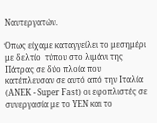Ναυτεργατών.

Όπως είχαμε καταγγείλει το μεσημέρι με δελτίο  τύπου στο λιμάνι της Πάτρας σε δύο πλοία που κατέπλευσαν σε αυτό από την Ιταλία (ΑΝΕΚ - Super Fast) οι εφοπλιστές σε συνεργασία με το ΥΕΝ και το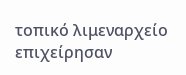τοπικό λιμεναρχείο επιχείρησαν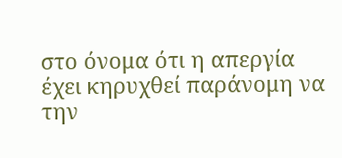στο όνομα ότι η απεργία έχει κηρυχθεί παράνομη να την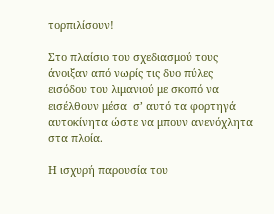τορπιλίσουν!

Στο πλαίσιο του σχεδιασμού τους άνοιξαν από νωρίς τις δυο πύλες εισόδου του λιμανιού με σκοπό να εισέλθουν μέσα  σ’ αυτό τα φορτηγά αυτοκίνητα ώστε να μπουν ανενόχλητα στα πλοία.

Η ισχυρή παρουσία του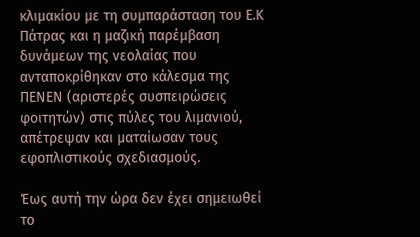κλιμακίου με τη συμπαράσταση του Ε.Κ Πάτρας και η μαζική παρέμβαση δυνάμεων της νεολαίας που ανταποκρίθηκαν στο κάλεσμα της ΠΕΝΕΝ (αριστερές συσπειρώσεις φοιτητών) στις πύλες του λιμανιού, απέτρεψαν και ματαίωσαν τους εφοπλιστικούς σχεδιασμούς.

Έως αυτή την ώρα δεν έχει σημειωθεί το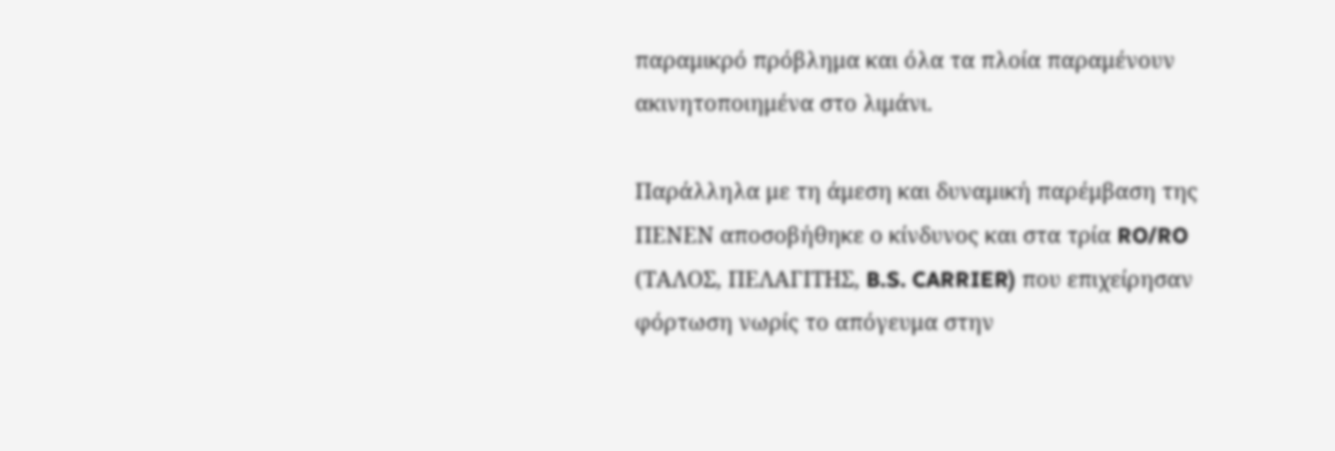παραμικρό πρόβλημα και όλα τα πλοία παραμένουν ακινητοποιημένα στο λιμάνι.

Παράλληλα με τη άμεση και δυναμική παρέμβαση της ΠΕΝΕΝ αποσοβήθηκε ο κίνδυνος και στα τρία RO/RO (ΤΑΛΟΣ, ΠΕΛΑΓΙΤΗΣ, B.S. CARRIER) που επιχείρησαν φόρτωση νωρίς το απόγευμα στην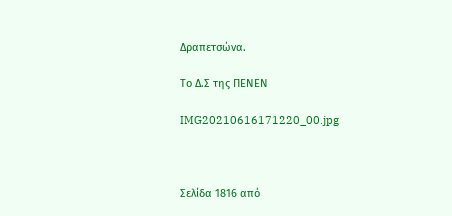Δραπετσώνα.

Το Δ.Σ της ΠΕΝΕΝ

IMG20210616171220_00.jpg



Σελίδα 1816 από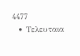4477
  • Τελευταια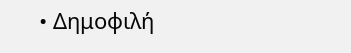• Δημοφιλή